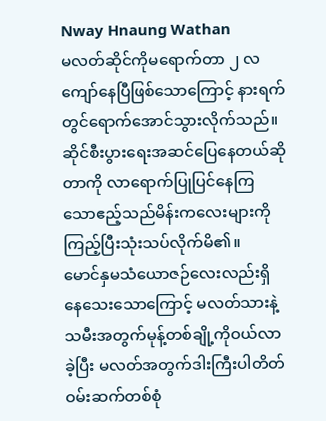Nway Hnaung Wathan
မလတ်ဆိုင်ကိုမရောက်တာ ၂ လကျော်နေပြီဖြစ်သောကြောင့် နားရက်တွင်ရောက်အောင်သွားလိုက်သည်။ ဆိုင်စီးပွားရေးအဆင်ပြေနေတယ်ဆိုတာကို လာရောက်ပြုပြင်နေကြသောဧည့်သည်မိန်းကလေးများကိုကြည့်ပြီးသုံးသပ်လိုက်မိ၏။
မောင်နှမသံယောဇဉ်လေးလည်းရှိနေသေးသောကြောင့် မလတ်သားနဲ့သမီးအတွက်မုန့်တစ်ချို့ကိုဝယ်လာခဲ့ပြီး မလတ်အတွက်ဒါးကြီးပါတိတ်ဝမ်းဆက်တစ်စုံ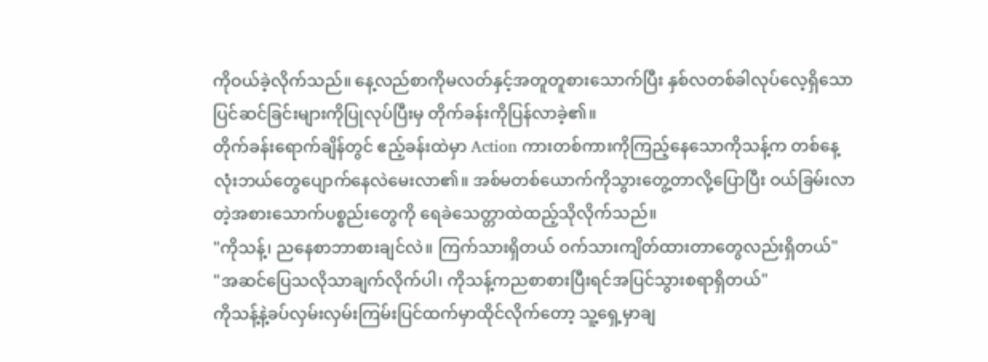ကိုဝယ်ခဲ့လိုက်သည်။ နေ့လည်စာကိုမလတ်နှင့်အတူတူစားသောက်ပြီး နှစ်လတစ်ခါလုပ်လေ့ရှိသောပြင်ဆင်ခြင်းများကိုပြုလုပ်ပြီးမှ တိုက်ခန်းကိုပြန်လာခဲ့၏။
တိုက်ခန်းရောက်ချိန်တွင် ဧည့်ခန်းထဲမှာ Action ကားတစ်ကားကိုကြည့်နေသောကိုသန့်က တစ်နေ့လုံးဘယ်တွေပျောက်နေလဲမေးလာ၏။ အစ်မတစ်ယောက်ကိုသွားတွေ့တာလို့ပြောပြီး ဝယ်ခြမ်းလာတဲ့အစားသောက်ပစ္စည်းတွေကို ရေခဲသေတ္တာထဲထည့်သိုလိုက်သည်။
"ကိုသန့်၊ ညနေစာဘာစားချင်လဲ။ ကြက်သားရှိတယ် ဝက်သားကျိတ်ထားတာတွေလည်းရှိတယ်"
"အဆင်ပြေသလိုသာချက်လိုက်ပါ၊ ကိုသန့်ကညစာစားပြီးရင်အပြင်သွားစရာရှိတယ်"
ကိုသန့်နဲ့ခပ်လှမ်းလှမ်းကြမ်းပြင်ထက်မှာထိုင်လိုက်တော့ သူ့ရှေ့မှာချ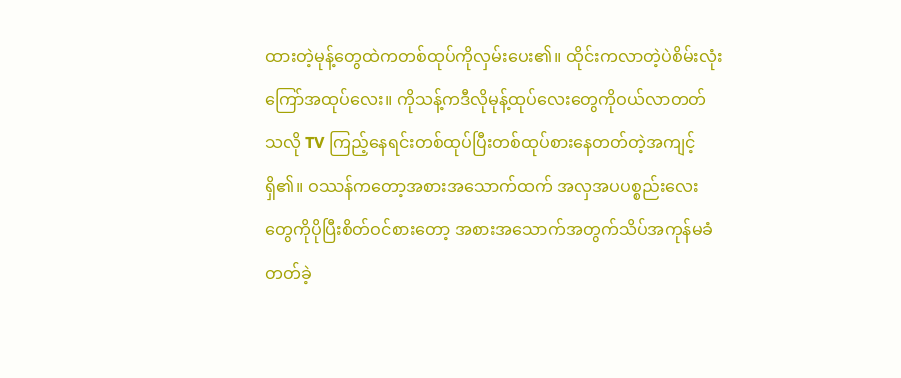ထားတဲ့မုန့်တွေထဲကတစ်ထုပ်ကိုလှမ်းပေး၏။ ထိုင်းကလာတဲ့ပဲစိမ်းလုံးကြော်အထုပ်လေး။ ကိုသန့်ကဒီလိုမုန့်ထုပ်လေးတွေကိုဝယ်လာတတ်သလို TV ကြည့်နေရင်းတစ်ထုပ်ပြီးတစ်ထုပ်စားနေတတ်တဲ့အကျင့်ရှိ၏။ ဝဿန်ကတော့အစားအသောက်ထက် အလှအပပစ္စည်းလေးတွေကိုပိုပြီးစိတ်ဝင်စားတော့ အစားအသောက်အတွက်သိပ်အကုန်မခံတတ်ခဲ့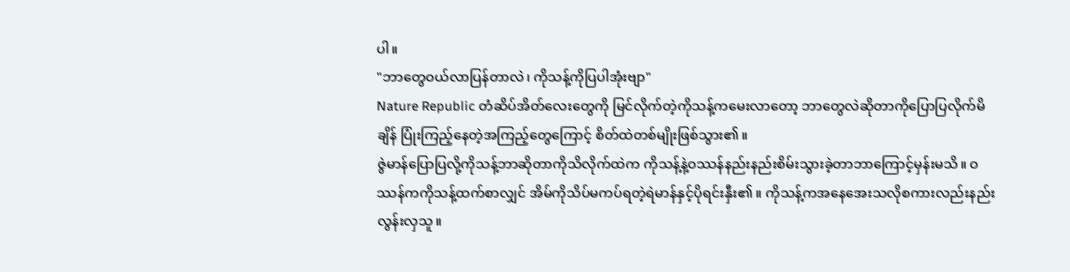ပါ။
"ဘာတွေဝယ်လာပြန်တာလဲ၊ ကိုသန့်ကိုပြပါအုံးဗျာ"
Nature Republic တံဆိပ်အိတ်လေးတွေကို မြင်လိုက်တဲ့ကိုသန့်ကမေးလာတော့ ဘာတွေလဲဆိုတာကိုပြောပြလိုက်မိချိန် ပြုံးကြည့်နေတဲ့အကြည့်တွေကြောင့် စိတ်ထဲတစ်မျိုးဖြစ်သွား၏။
ဇွဲမာန်ပြောပြလို့ကိုသန့်ဘာဆိုတာကိုသိလိုက်ထဲက ကိုသန့်နဲ့ဝဿန်နည်းနည်းစိမ်းသွားခဲ့တာဘာကြောင့်မှန်းမသိ။ ဝဿန်ကကိုသန့်ထက်စာလျှင် အိမ်ကိုသိပ်မကပ်ရတဲ့ရဲမာန်နှင့်ပိုရင်းနှီး၏။ ကိုသန့်ကအနေအေးသလိုစကားလည်းနည်းလွန်းလှသူ။